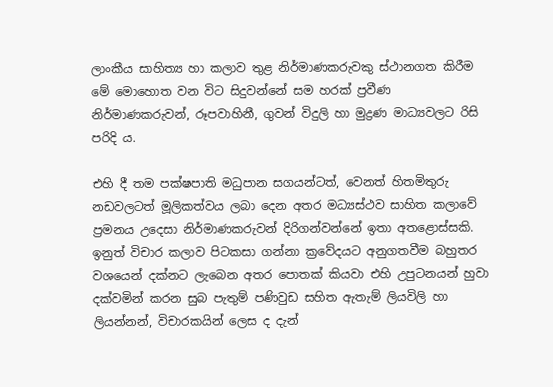ලාංකීය සාහිත්‍ය හා කලාව තුළ නිර්මාණකරුවකු ස්ථානගත කිරීම මේ මොහොත වන විට සිදුවන්නේ සම හරක් ප්‍රවීණ නිර්මාණකරුවන්, රූපවාහිනී, ගුවන් විදුලි හා මුද්‍රණ මාධ්‍යවලට රිසි පරිදි ය.

එහි දී තම පක්ෂපාති මධුපාන සගයන්ටත්, වෙනත් හිතමිතුරු නඩවලටත් මූලිකත්වය ලබා දෙන අතර මධ්‍යස්ථව සාහිත කලාවේ ප්‍රමනය උදෙසා නිර්මාණකරුවන් දිරිගන්වන්නේ ඉතා අතළොස්සකි. ඉනුත් විචාර කලාව පිටකසා ගන්නා ක්‍රවේදයට අනුගතවීම බහුතර වශයෙන් දක්නට ලැබෙන අතර පොතක් කියවා එහි උපුටනයන් හුවා දක්වමින් කරන සුබ පැතුම් පණිවුඩ සහිත ඇතැම් ලියවිලි හා ලියන්නන්, විචාරකයින් ලෙස ද දැන්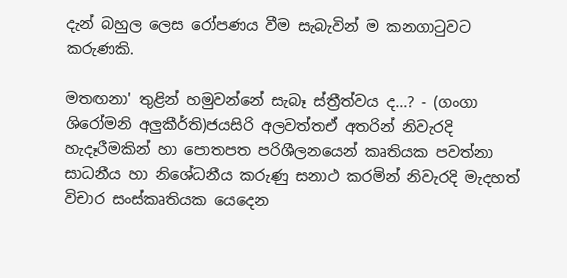දැන් බහුල ලෙස රෝපණය වීම සැබැවින් ම කනගාටුවට කරුණකි.

මතඟනා' තුළින් හමුවන්නේ සැබෑ ස්ත්‍රීත්වය ද...? - (ගංගා ශිරෝමනි අලුකීර්ති)ජයසිරි අලවත්තඒ අතරින් නිවැරදි හැදෑරීමකින් හා පොතපත පරිශීලනයෙන් කෘතියක පවත්නා සාධනීය හා නිශේධනීය කරුණු සනාථ කරමින් නිවැරදි මැදහත් විචාර සංස්කෘතියක යෙදෙන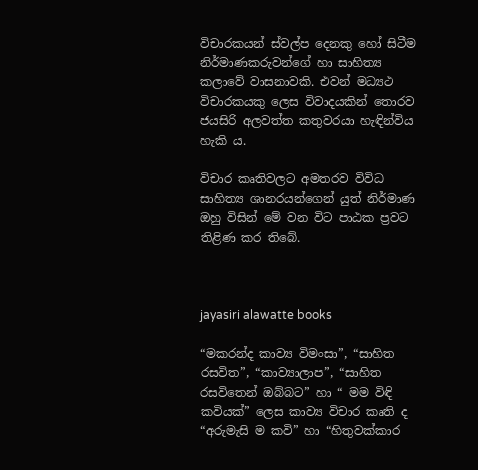විචාරකයන් ස්වල්ප දෙනකු හෝ සිටීම නිර්මාණකරුවන්ගේ හා සාහිත්‍ය කලාවේ වාසනාවකි. එවන් මධ්‍යථ විචාරකයකු ලෙස විවාදයකින් තොරව ජයසිරි අලවත්ත කතුවරයා හැඳින්විය හැකි ය.

විචාර කෘතිවලට අමතරව විවිධ සාහිත්‍ය ශානරයන්ගෙන් යුත් නිර්මාණ ඔහු විසින් මේ වන විට පාඨක ප්‍රවට තිළිණ කර තිබේ.



jayasiri alawatte books

“මකරන්ද කාව්‍ය විමංසා”, “සාහිත රසවිත”, “කාව්‍යාලාප”, “සාහිත රසවිතෙන් ඔබ්බට” හා “ මම විඳි කවියක්” ලෙස කාව්‍ය විචාර කෘති ද “අරුමැසි ම කවි” හා “හිතුවක්කාර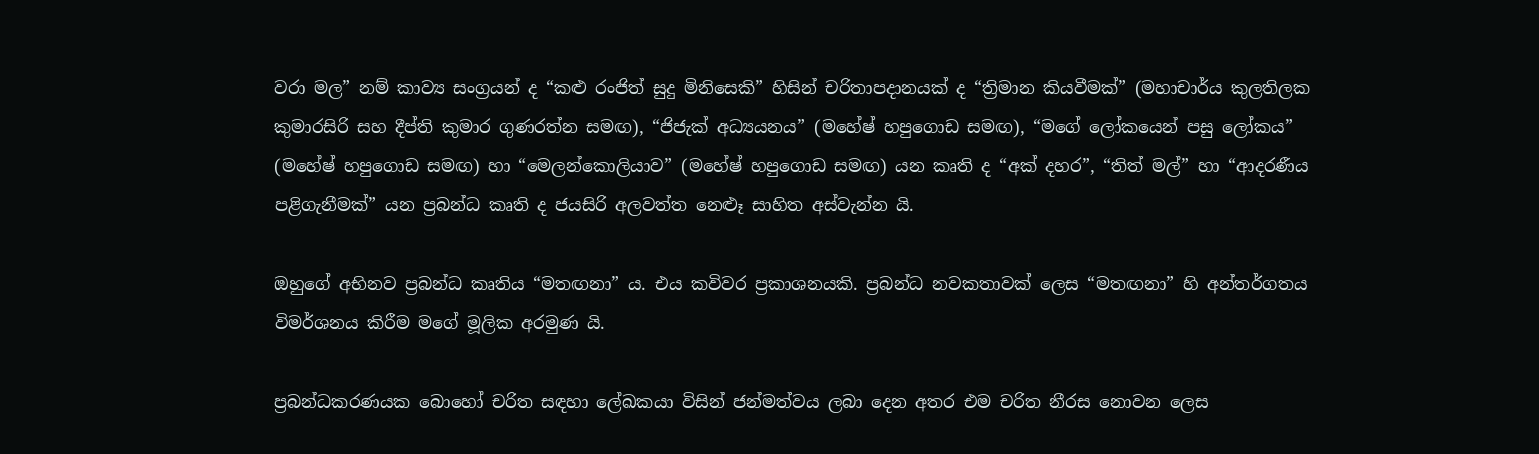වරා මල” නම් කාව්‍ය සංග්‍රයන් ද “කළු රංජිත් සුදු මිනිසෙකි” හිසින් චරිතාපදානයක් ද “ත්‍රිමාන කියවීමක්” (මහාචාර්ය කුලතිලක කුමාරසිරි සහ දීප්ති කුමාර ගුණරත්න සමඟ), “ජිජැක් අධ්‍යයනය” (මහේෂ් හපුගොඩ සමඟ), “මගේ ලෝකයෙන් පසු ලෝකය” (මහේෂ් හපුගොඩ සමඟ) හා “මෙලන්කොලියාව” (මහේෂ් හපුගොඩ සමඟ) යන කෘති ද “අක් දහර”, “තිත් මල්” හා “ආදරණීය පළිගැනීමක්” යන ප්‍රබන්ධ කෘති ද ජයසිරි අලවත්ත නෙළූ සාහිත අස්වැන්න යි.

ඔහුගේ අභිනව ප්‍රබන්ධ කෘතිය “මතඟනා” ය. එය කවිවර ප්‍රකාශනයකි. ප්‍රබන්ධ නවකතාවක් ලෙස “මතඟනා” හි අන්තර්ගතය විමර්ශනය කිරීම මගේ මූලික අරමුණ යි.

ප්‍රබන්ධකරණයක බොහෝ චරිත සඳහා ලේඛකයා විසින් ජන්මත්වය ලබා දෙන අතර එම චරිත නීරස නොවන ලෙස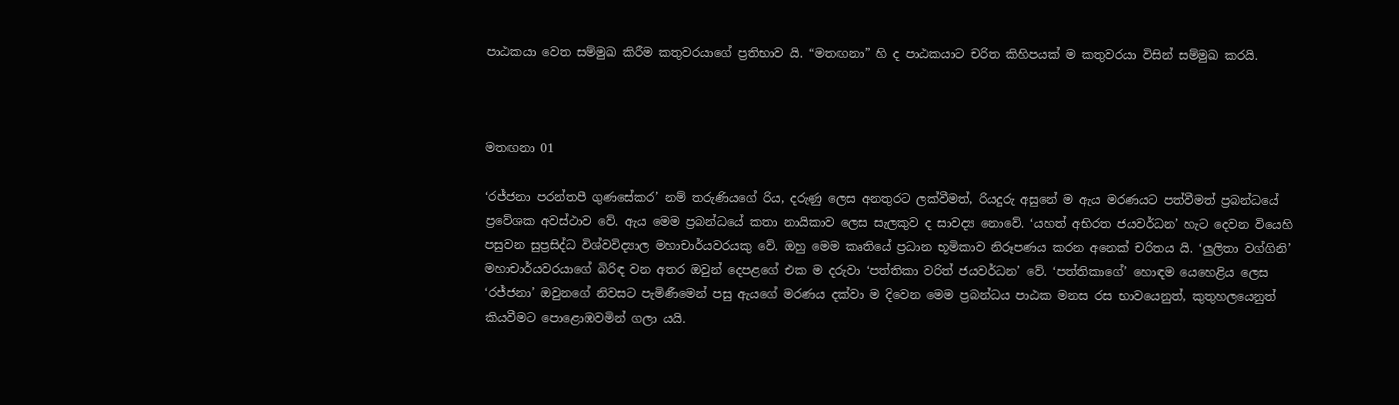පාඨකයා වෙත සම්මුඛ කිරීම කතුවරයාගේ ප්‍රතිභාව යි. “මතඟනා” හි ද පාඨකයාට චරිත කිහිපයක් ම කතුවරයා විසින් සම්මුඛ කරයි.



මතඟනා 01

‘රජ්ජනා පරන්තපී ගුණසේකර’ නම් තරුණියගේ රිය, දරුණු ලෙස අනතුරට ලක්වීමත්, රියදුරු අසුනේ ම ඇය මරණයට පත්වීමත් ප්‍රබන්ධයේ ප්‍රවේශක අවස්ථාව වේ. ඇය මෙම ප්‍රබන්ධයේ කතා නායිකාව ලෙස සැලකුව ද සාවද්‍ය නොවේ. ‘යහත් අභිරත ජයවර්ධන’ හැට දෙවන වියෙහි පසුවන සුප්‍රසිද්ධ විශ්වවිද්‍යාල මහාචාර්යවරයකු වේ. ඔහු මෙම කෘතියේ ප්‍රධාන භූමිකාව නිරූපණය කරන අනෙක් චරිතය යි. ‘ලුලිතා වග්ගිනි’ මහාචාර්යවරයාගේ බිරිඳ වන අතර ඔවුන් දෙපළගේ එක ම දරුවා ‘පත්තිකා වරිත් ජයවර්ධන’ වේ. ‘පත්තිකාගේ’ හොඳම යෙහෙළිය ලෙස ‘රජ්ජනා’ ඔවුනගේ නිවසට පැමිණීමෙන් පසු ඇයගේ මරණය දක්වා ම දිවෙන මෙම ප්‍රබන්ධය පාඨක මනස රස භාවයෙනුත්, කුතුහලයෙනුත් කියවීමට පොළොඹවමින් ගලා යයි.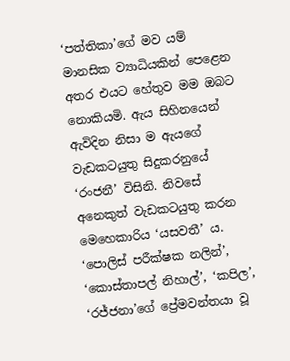‘පත්තිකා’ගේ මව යම් මානසික ව්‍යාධියකින් පෙළෙන අතර එයට හේතුව මම ඔබට නොකියමි. ඇය සිහිනයෙන් ඇවිදින නිසා ම ඇයගේ වැඩකටයුතු සිදුකරනුයේ ‘රංජනී’ විසිනි. නිවසේ අනෙකුත් වැඩකටයුතු කරන මෙහෙකාරිය ‘යසවතී’ ය. ‘පොලිස් පරීක්ෂක නලින්’, ‘කොස්තාපල් නිහාල්’, ‘කපිල’, ‘රජ්ජනා’ගේ ප්‍රේමවන්තයා වූ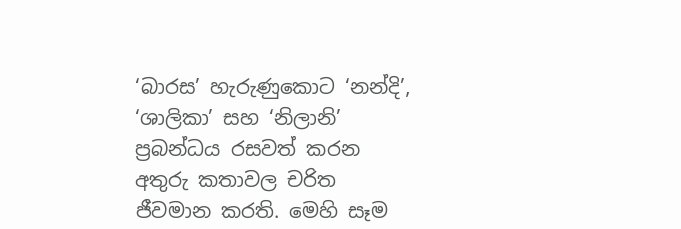‘බාරස’ හැරුණුකොට ‘නන්දි’, ‘ශාලිකා’ සහ ‘නිලානි’ ප්‍රබන්ධය රසවත් කරන අතුරු කතාවල චරිත ජීවමාන කරති. මෙහි සෑම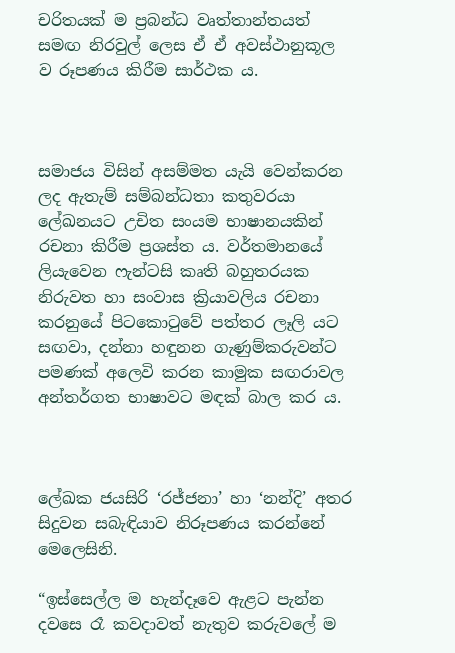චරිතයක් ම ප්‍රබන්ධ වෘත්තාන්තයත් සමඟ නිරවුල් ලෙස ඒ ඒ අවස්ථානුකූල ව රූපණය කිරීම සාර්ථක ය.



සමාජය විසින් අසම්මත යැයි වෙන්කරන ලද ඇතැම් සම්බන්ධතා කතුවරයා ලේඛනයට උචිත සංයම භාෂානයකින් රචනා කිරීම ප්‍රශස්ත ය. වර්තමානයේ ලියැවෙන ෆැන්ටසි කෘති බහුතරයක නිරුවත හා සංවාස ක්‍රියාවලිය රචනා කරනුයේ පිටකොටුවේ පත්තර ලෑලි යට සඟවා, දන්නා හඳුනන ගැණුම්කරුවන්ට පමණක් අලෙවි කරන කාමුක සඟරාවල අන්තර්ගත භාෂාවට මඳක් බාල කර ය.



ලේඛක ජයසිරි ‘රජ්ජනා’ හා ‘නන්දි’ අතර සිදුවන සබැඳියාව නිරූපණය කරන්නේ මෙලෙසිනි.

“ඉස්සෙල්ල ම හැන්දෑවෙ ඇළට පැන්න දවසෙ රෑ කවදාවත් නැතුව කරුවලේ ම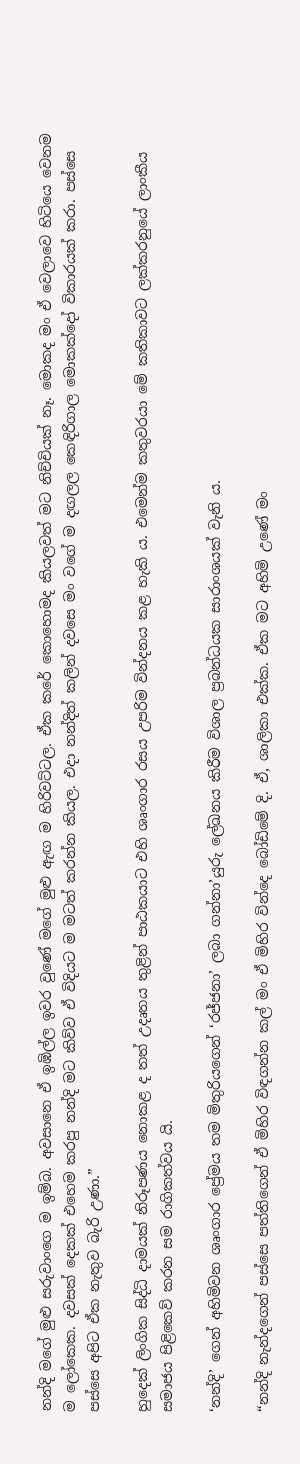නන්දි මගේ මුළු සරුවාංගෙ ම ඉම්බ. අවසානෙ ඒ ඉඹිල්ල ඉවර වුණේ මගේ මුළු ඇඟ ම හිරිවට්ටල. ඒක කරේ කොහොමද කියලවත් මට නිච්චියක් නෑ. මොකද මං ඒ වෙලාවෙ හිටියෙ වෙනම ම ලෝකෙක. දවසක් දෙකක් එහෙම කරපු නන්දි මට කිව්ව ඒ විදියට ම මටත් කරන්න කියල. එදා නන්දිත් කලින් දවසෙ මං වගේ ම දඟලල කෙඳිරිගාල මොකක්දෝ විකාරයක් කරා. පස්සෙ පස්සෙ අපිට ඒක නැතුව බැරි උණා.”

හුදෙක් ලිංගික සිද්ධි දාමයක් නිරූපණය නොකළ ද තත් උදෘතය තුළින් පාඨකයාට එහි ශෘංගාර රසය උපරිම වින්දනය කළ හැකි ය. එමෙන්ම කතුවරයා මේ කතිකාවට ලක්කරනුයේ ලාංකීය සමාජය පිළිකෙව් කරන සම රාගිකත්වය යි.

‘නන්දි’ ගෙන් අහිමිවන ශෘංගාර ප්‍රේමය තම මිතුරියගෙන් ‘රජ්ජනා’ ලබා ගන්නා’යුරු ලේඛනය කිරීම විශාල ප්‍රබන්ධයක සාරාංශයක් වැනි ය.

“නන්දි නැන්දගෙන් පස්සෙ පත්තිගෙන් ඒ මිහිර විඳගන්න කල් මං ඒ මිහිර වින්දෙ බෝඩිමේ දි. ඒ, ශාලිකා එක්ක. ඒක මට අහිමි උණේ මං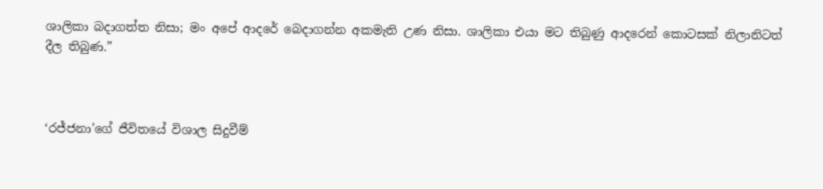ශාලිකා බදාගත්ත නිසා; මං අපේ ආදරේ බෙදාගන්න අකමැති උණ නිසා. ශාලිකා එයා මට තිබුණු ආදරෙන් කොටසක් නිලානිටත් දීල තිබුණ.”



‘රජ්ජනා’ගේ ජීවිතයේ විශාල සිදුවීම්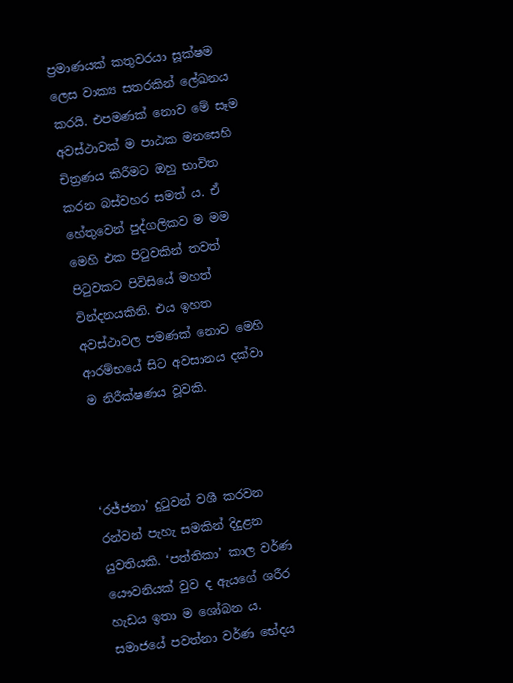ප්‍රමාණයක් කතුවරයා සූක්ෂම ලෙස වාක්‍ය සතරකින් ලේඛනය කරයි. එපමණක් නොව මේ සෑම අවස්ථාවක් ම පාඨක මනසෙහි චිත්‍රණය කිරීමට ඔහු භාවිත කරන බස්වහර සමත් ය. ඒ හේතුවෙන් පුද්ගලිකව ම මම මෙහි එක පිටුවකින් තවත් පිටුවකට පිවිසියේ මහත් වින්දනයකිනි. එය ඉහත අවස්ථාවල පමණක් නොව මෙහි ආරම්භයේ සිට අවසානය දක්වා ම නිරීක්ෂණය වූවකි.



‘රජ්ජනා’ දුටුවන් වශී කරවන රන්වන් පැහැ සමකින් දිදුළන යුවතියකි. ‘පත්තිකා’ කාල වර්ණ යෞවනියක් වුව ද ඇයගේ ශරීර හැඩය ඉතා ම ශෝබන ය. සමාජයේ පවත්නා වර්ණ භේදය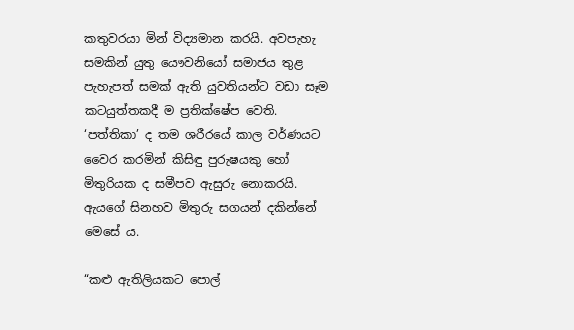කතුවරයා මින් විද්‍යමාන කරයි. අවපැහැ සමකින් යුතු යෞවනියෝ සමාජය තුළ පැහැපත් සමක් ඇති යුවතියන්ට වඩා සෑම කටයුත්තකදී ම ප්‍රතික්ෂේප වෙති. ‘පත්තිකා’ ද තම ශරීරයේ කාල වර්ණයට වෛර කරමින් කිසිඳු පුරුෂයකු හෝ මිතුරියක ද සමීපව ඇසුරු නොකරයි. ඇයගේ සිනහව මිතුරු සගයන් දකින්නේ මෙසේ ය.

“කළු ඇතිලියකට පොල්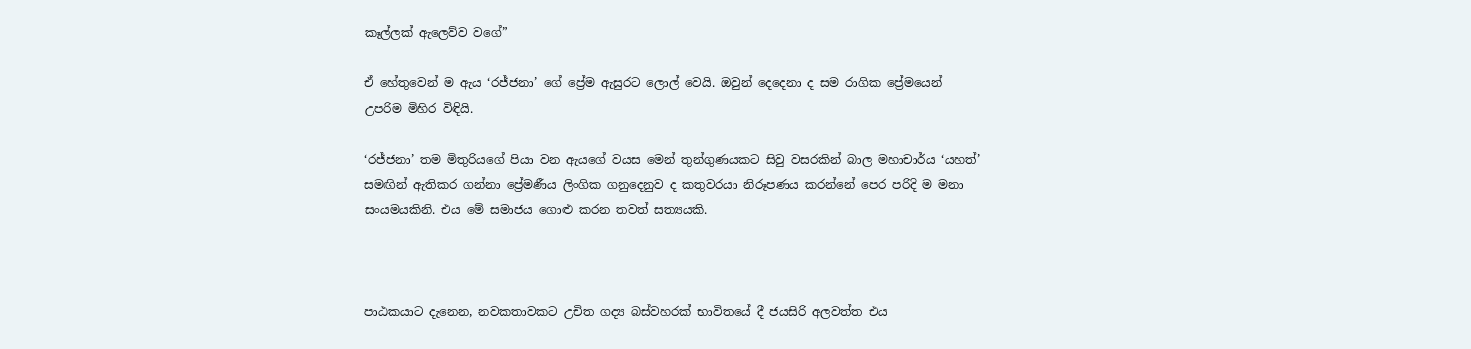කෑල්ලක් ඇලෙව්ව වගේ”

ඒ හේතුවෙන් ම ඇය ‘රජ්ජනා’ ගේ ප්‍රේම ඇසුරට ලොල් වෙයි. ඔවුන් දෙදෙනා ද සම රාගික ප්‍රේමයෙන් උපරිම මිහිර විඳියි.

‘රජ්ජනා’ තම මිතුරියගේ පියා වන ඇයගේ වයස මෙන් තුන්ගුණයකට සිවු වසරකින් බාල මහාචාර්ය ‘යහත්’ සමඟින් ඇතිකර ගන්නා ප්‍රේමණීය ලිංගික ගනුදෙනුව ද කතුවරයා නිරූපණය කරන්නේ පෙර පරිදි ම මනා සංයමයකිනි. එය මේ සමාජය ගොළු කරන තවත් සත්‍යයකි.



පාඨකයාට දැනෙන, නවකතාවකට උචිත ගද්‍ය බස්වහරක් භාවිතයේ දී ජයසිරි අලවත්ත එය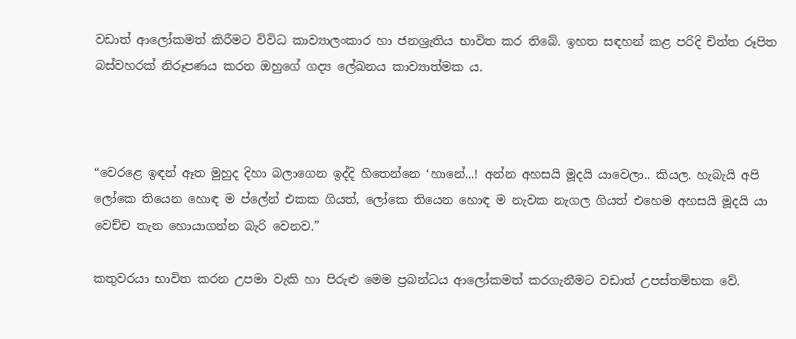වඩාත් ආලෝකමත් කිරීමට විවිධ කාව්‍යාලංකාර හා ජනශ්‍රැතිය භාවිත කර තිබේ. ඉහත සඳහන් කළ පරිදි චිත්ත රූපිත බස්වහරක් නිරූපණය කරන ඔහුගේ ගද්‍ය ලේඛනය කාව්‍යාත්මක ය.



“වෙරළෙ ඉඳන් ඈත මුහුද දිහා බලාගෙන ඉද්දි හිතෙන්නෙ ‘හානේ...! අන්න අහසයි මූදයි යාවෙලා.. කියල. හැබැයි අපි ලෝකෙ තියෙන හොඳ ම ප්ලේන් එකක ගියත්, ලෝකෙ තියෙන හොඳ ම නැවක නැගල ගියත් එහෙම අහසයි මූදයි යා වෙච්ච තැන හොයාගන්න බැරි වෙනව.”

කතුවරයා භාවිත කරන උපමා වැකි හා පිරුළු මෙම ප්‍රබන්ධය ආලෝකමත් කරගැනීමට වඩාත් උපස්තම්භක වේ.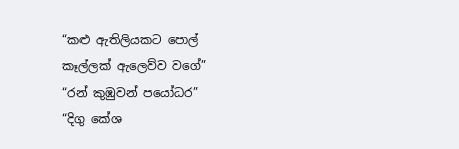“කළු ඇතිලියකට පොල් කෑල්ලක් ඇලෙව්ව වගේ”
“රන් කුඹුවන් පයෝධර”
“දිගු කේශ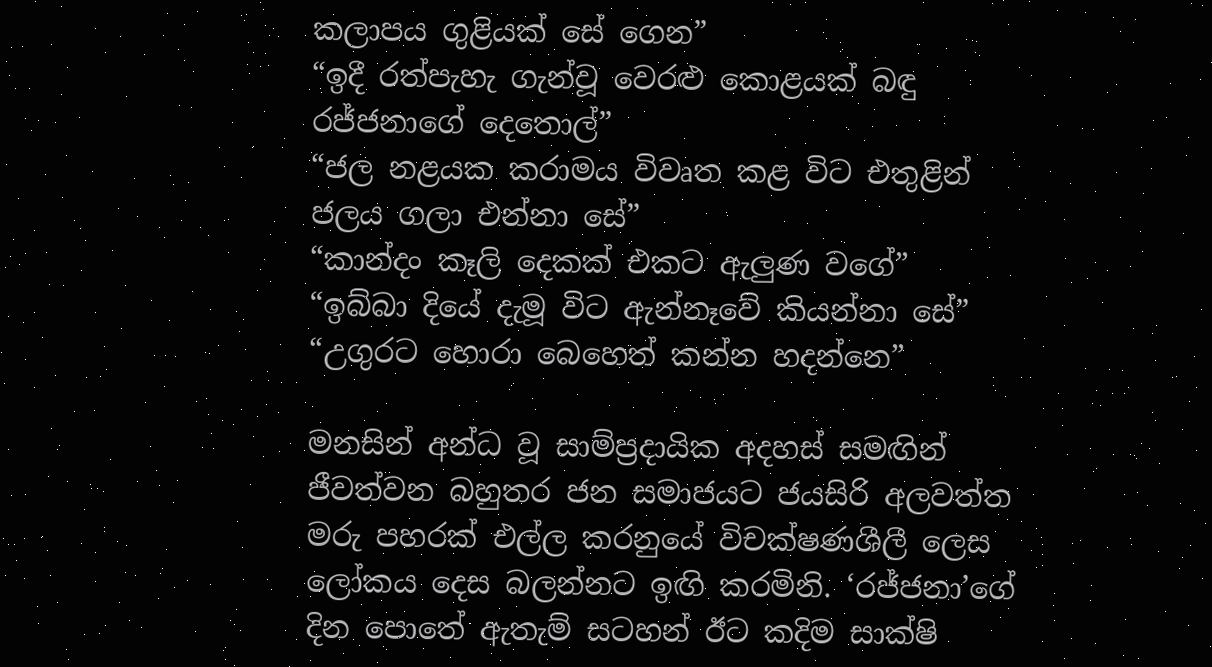කලාපය ගුළියක් සේ ගෙන”
“ඉදී රත්පැහැ ගැන්වූ වෙරළු කොළයක් බඳු රජ්ජනාගේ දෙතොල්”
“ජල නළයක කරාමය විවෘත කළ විට එතුළින් ජලය ගලා එන්නා සේ”
“කාන්දං කෑලි දෙකක් එකට ඇලුණ වගේ”
“ඉබ්බා දියේ දැමූ විට ඇන්නෑවේ කියන්නා සේ”
“උගුරට හොරා බෙහෙත් කන්න හදන්නෙ”

මනසින් අන්ධ වූ සාම්ප්‍රදායික අදහස් සමඟින් ජීවත්වන බහුතර ජන සමාජයට ජයසිරි අලවත්ත මරු පහරක් එල්ල කරනුයේ විචක්ෂණශීලී ලෙස ලෝකය දෙස බලන්නට ඉඟි කරමිනි. ‘රජ්ජනා’ගේ දින පොතේ ඇතැම් සටහන් ඊට කදිම සාක්ෂි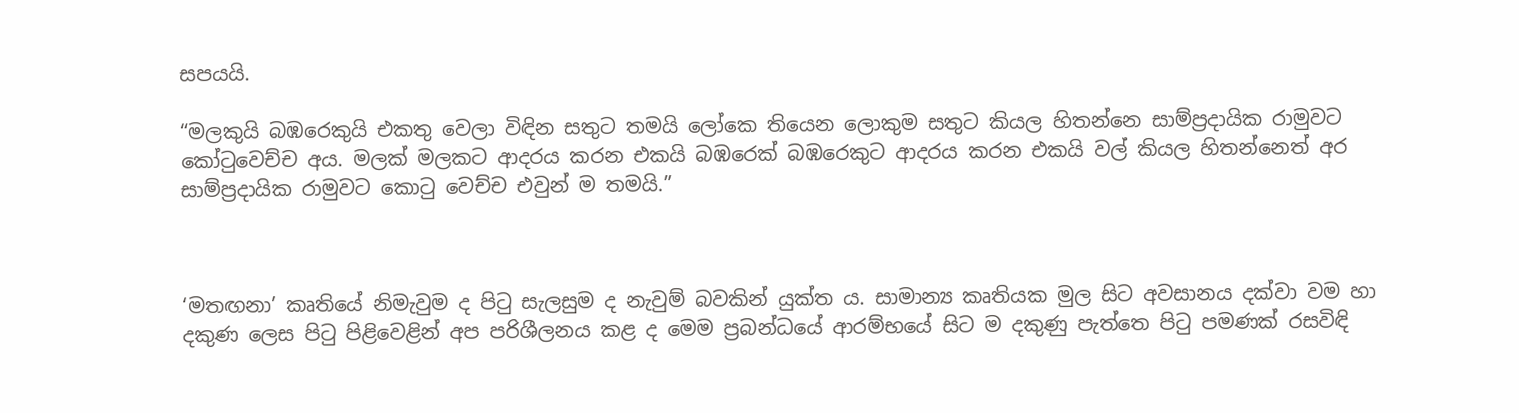සපයයි.

“මලකුයි බඹරෙකුයි එකතු වෙලා විඳින සතුට තමයි ලෝකෙ තියෙන ලොකුම සතුට කියල හිතන්නෙ සාම්ප්‍රදායික රාමුවට කෝටුවෙච්ච අය. මලක් මලකට ආදරය කරන එකයි බඹරෙක් බඹරෙකුට ආදරය කරන එකයි වල් කියල හිතන්නෙත් අර සාම්ප්‍රදායික රාමුවට කොටු වෙච්ච එවුන් ම තමයි.”



‘මතඟනා’ කෘතියේ නිමැවුම ද පිටු සැලසුම ද නැවුම් බවකින් යුක්ත ය. සාමාන්‍ය කෘතියක මුල සිට අවසානය දක්වා වම හා දකුණ ලෙස පිටු පිළිවෙළින් අප පරිශීලනය කළ ද මෙම ප්‍රබන්ධයේ ආරම්භයේ සිට ම දකුණු පැත්තෙ පිටු පමණක් රසවිඳි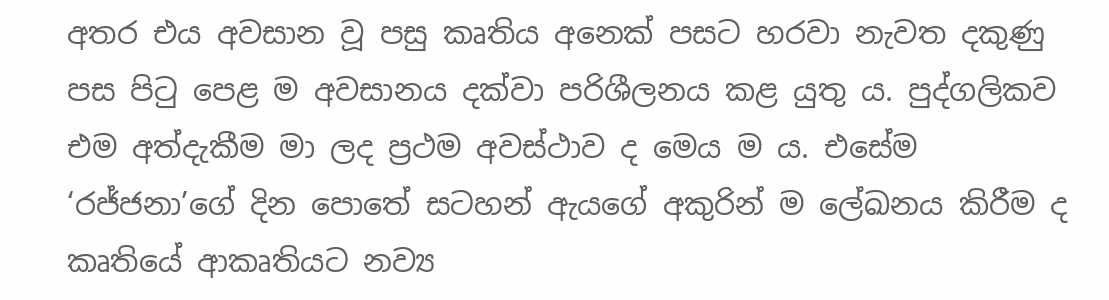අතර එය අවසාන වූ පසු කෘතිය අනෙක් පසට හරවා නැවත දකුණු පස පිටු පෙළ ම අවසානය දක්වා පරිශීලනය කළ යුතු ය. පුද්ගලිකව එම අත්දැකීම මා ලද ප්‍රථම අවස්ථාව ද මෙය ම ය. එසේම ‘රජ්ජනා’ගේ දින පොතේ සටහන් ඇයගේ අකුරින් ම ලේඛනය කිරීම ද කෘතියේ ආකෘතියට නව්‍ය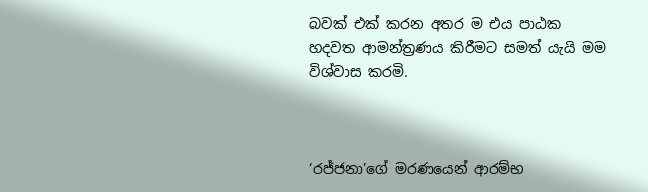බවක් එක් කරන අතර ම එය පාඨක හදවත ආමන්ත්‍රණය කිරීමට සමත් යැයි මම විශ්වාස කරමි.



‘රජ්ජනා’ගේ මරණයෙන් ආරම්භ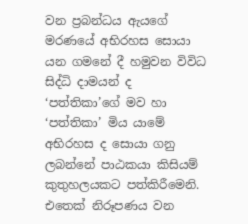වන ප්‍රබන්ධය ඇයගේ මරණයේ අභිරහස සොයා යන ගමනේ දී හමුවන විවිධ සිද්ධි දාමයන් ද ‘පත්තිකා’ගේ මව හා ‘පත්තිකා’ මිය යාමේ අභිරහස ද සොයා ගනු ලබන්නේ පාඨකයා කිසියම් කුතුහලයකට පත්කිරීමෙනි. එතෙක් නිරූපණය වන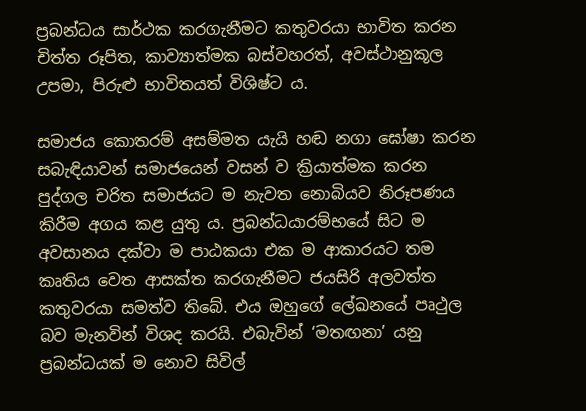ප්‍රබන්ධය සාර්ථක කරගැනීමට කතුවරයා භාවිත කරන චිත්ත රූපිත, කාව්‍යාත්මක බස්වහරත්, අවස්ථානුකූල උපමා, පිරුළු භාවිතයත් විශිෂ්ට ය.

සමාජය කොතරම් අසම්මත යැයි හඬ නගා ඝෝෂා කරන සබැඳියාවන් සමාජයෙන් වසන් ව ක්‍රියාත්මක කරන පුද්ගල චරිත සමාජයට ම නැවත නොබියව නිරූපණය කිරීම අගය කළ යුතු ය. ප්‍රබන්ධයාරම්භයේ සිට ම අවසානය දක්වා ම පාඨකයා එක ම ආකාරයට තම කෘතිය වෙත ආසක්ත කරගැනීමට ජයසිරි අලවත්ත කතුවරයා සමත්ව තිබේ. එය ඔහුගේ ලේඛනයේ පෘථුල බව මැනවින් විශද කරයි. එබැවින් ‘මතඟනා’ යනු ප්‍රබන්ධයක් ම නොව සිවිල්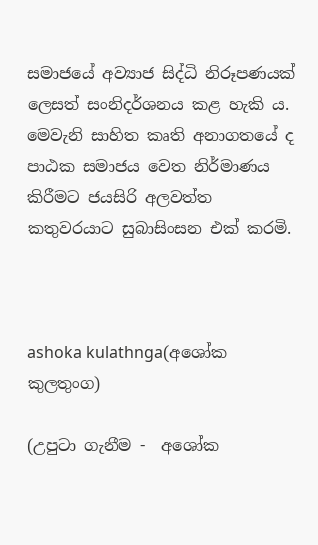සමාජයේ අව්‍යාජ සිද්ධි නිරූපණයක් ලෙසත් සංනිදර්ශනය කළ හැකි ය. මෙවැනි සාහිත කෘති අනාගතයේ ද පාඨක සමාජය වෙත නිර්මාණය කිරීමට ජයසිරි අලවත්ත කතුවරයාට සුබාසිංසන එක් කරමි.



ashoka kulathnga(අශෝක කුලතුංග)

(උපුටා ගැනීම -  අශෝක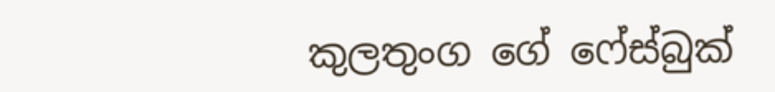කුලතුංග ගේ ෆේස්බුක්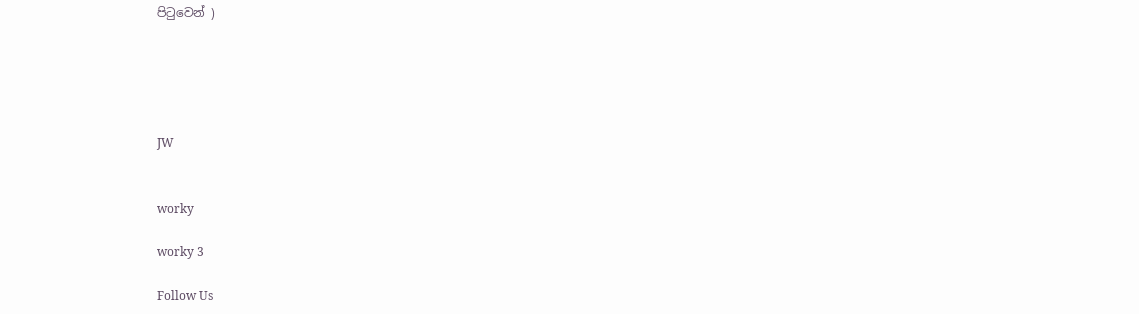පිටුවෙන් )





JW


worky

worky 3

Follow Us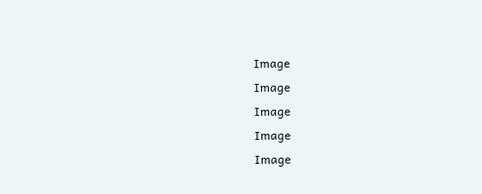Image
Image
Image
Image
Image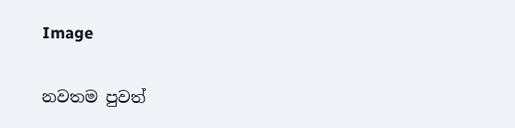Image

නවතම පුවත්